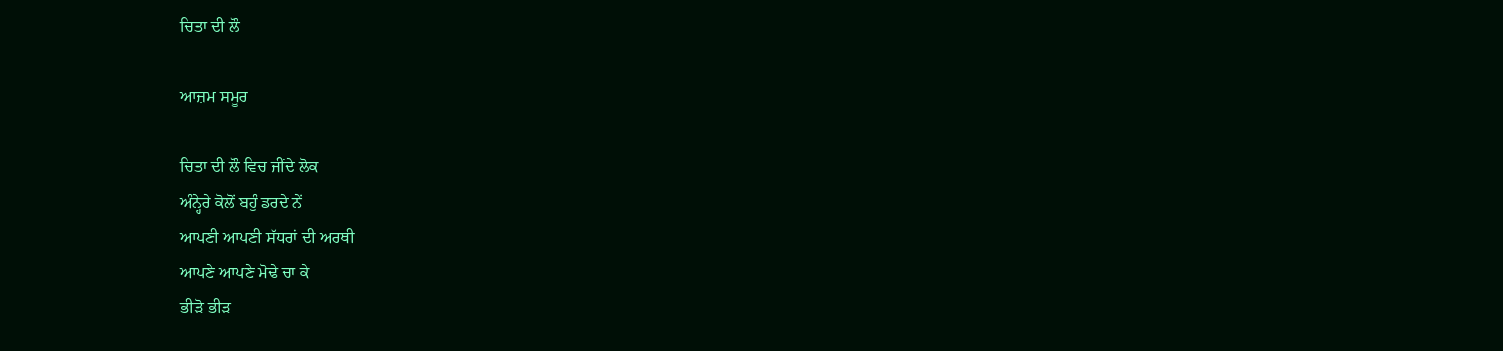ਚਿਤਾ ਦੀ ਲੌ

ਆਜ਼ਮ ਸਮੂਰ

ਚਿਤਾ ਦੀ ਲੌ ਵਿਚ ਜੀਂਦੇ ਲੋਕ
ਅੰਨ੍ਹੇਰੇ ਕੋਲੋਂ ਬਹੁੰ ਡਰਦੇ ਨੇਂ
ਆਪਣੀ ਆਪਣੀ ਸੱਧਰਾਂ ਦੀ ਅਰਥੀ
ਆਪਣੇ ਆਪਣੇ ਮੋਢੇ ਚਾ ਕੇ
ਭੀੜੋ ਭੀੜ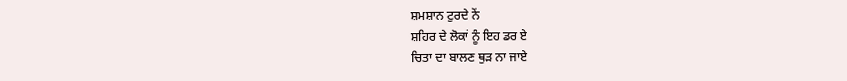ਸ਼ਮਸ਼ਾਨ ਟੁਰਦੇ ਨੇਂ
ਸ਼ਹਿਰ ਦੇ ਲੋਕਾਂ ਨੂੰ ਇਹ ਡਰ ਏ
ਚਿਤਾ ਦਾ ਬਾਲਣ ਥੁੜ ਨਾ ਜਾਏ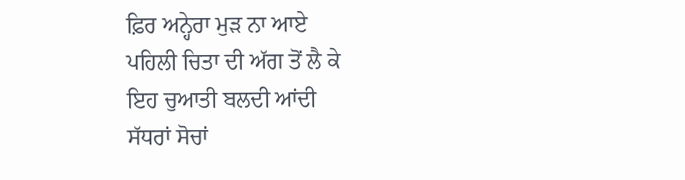ਫ਼ਿਰ ਅਨ੍ਹੇਰਾ ਮੁੜ ਨਾ ਆਏ
ਪਹਿਲੀ ਚਿਤਾ ਦੀ ਅੱਗ ਤੋਂ ਲੈ ਕੇ
ਇਹ ਚੁਆਤੀ ਬਲਦੀ ਆਂਦੀ
ਸੱਧਰਾਂ ਸੋਚਾਂ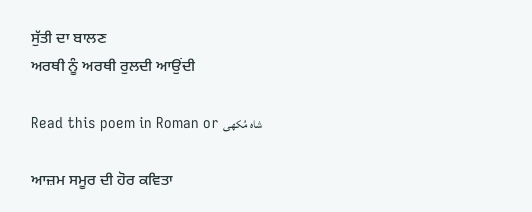ਸੁੱਤੀ ਦਾ ਬਾਲਣ
ਅਰਥੀ ਨੂੰ ਅਰਥੀ ਰੁਲਦੀ ਆਉਂਦੀ

Read this poem in Roman or شاہ مُکھی

ਆਜ਼ਮ ਸਮੂਰ ਦੀ ਹੋਰ ਕਵਿਤਾ